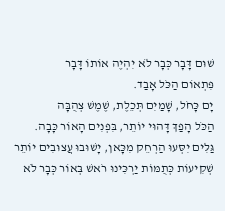שׁוּם דָּבָר כְּבָר לֹא יִהְיֶה אוֹתוֹ דָּבָר
פִּתְאוֹם הַכֹּל אָבַד.
יָם כָּחֹל, שָׁמַיִם תְּכֵלֶת, שֶׁמֶשׁ צְהֻבָּה
הַכֹּל הָפַךְ דָּהוּי יוֹתֵר, בִּפְנִים הָאוֹר כָּבָה.
גַּלִּים יִסְּעוּ הַרְחֵק מִכָּאן, יָשׁוּבוּ עֲצוּבִים יוֹתֵר
שְׁקִיעוֹת כְּתֻמּוֹת יַרְכִּינוּ רֹאשׁ בְּאוֹר כְּבָר לֹא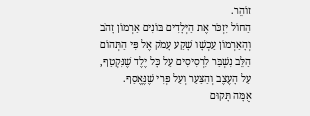זוֹהֵר.
הַחוֹל יִזְכֹּר אֶת הַיְּלָדִים בּוֹנִים אַרְמוֹן זָהֹב
וְהָאַרְמוֹן עַכְשָׁו שָׁקַע עָמֹק אֶל פִּי הַתְּהוֹם
הַלֵּב נִשְׁבַּר לִרְסִיסִים עַל כָּל יֶלֶד שֶׁנִּקְטַף,
עַל הָעֶצֶב וְהַצַּעַר וְעַל פְּרִי שֶׁנֶּאֱסַף.
אֻמָּה תָּקוּם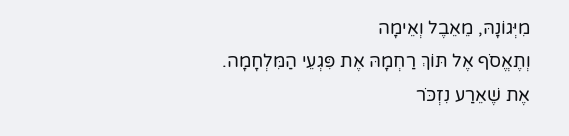מִיְּגוֹנָהּ, מֵאֵבֶל וְאֵימָה
וְתֶאֱסֹף אֶל תּוֹךְ רַחְמָהּ אֶת פִּגְעֵי הַמִּלְחָמָה.
אֶת שֶׁאֵרַע נִזְכֹּר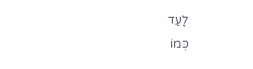לָעַד
כְּמוֹ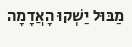מַבּוּל יַשְׁקוּ הָאֲדָמָה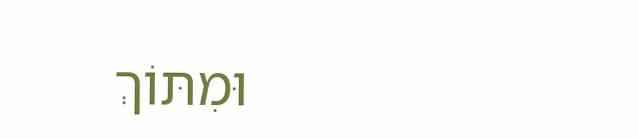וּמִתּוֹךְ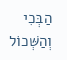הַבְּכִי וְהַשְּׁכוֹל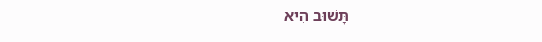תָּשׁוּב הִיא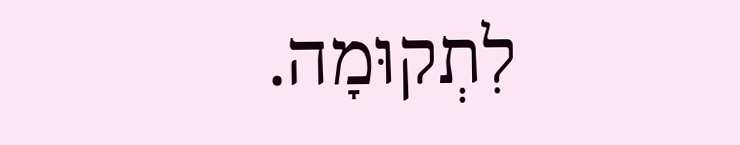לִתְקוּמָה.